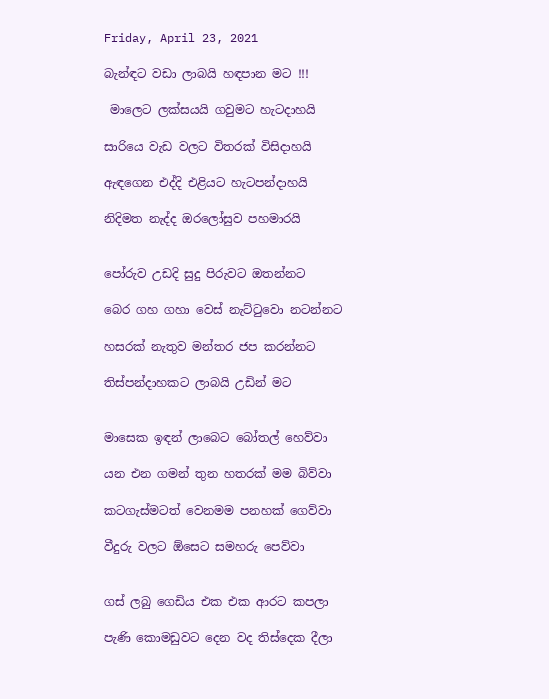Friday, April 23, 2021

බැන්ඳට වඩා ලාබයි හඳපාන මට !!!

 මාලෙට ලක්සයයි ගවුමට හැටදාහයි

සාරියෙ වැඩ වලට විතරක් විසිදාහයි

ඇඳගෙන එද්දි එළියට හැටපන්දාහයි

නිදිමත නැද්ද ඔරලෝසුව පහමාරයි


පෝරුව උඩදි සුදු පිරුවට ඔතන්නට

බෙර ගහ ගහා වෙස් නැට්ටුවො නටන්නට

හසරක් නැතුව මන්තර ජප කරන්නට

තිස්පන්දාහකට ලාබයි උඩින් මට


මාසෙක ඉඳන් ලාබෙට බෝතල් හෙව්වා

යන එන ගමන් තුන හතරක් මම බිව්වා

කටගැස්මටත් වෙනමම පනහක් ගෙව්වා

වීදුරු වලට ඕසෙට සමහරු පෙව්වා


ගස් ලබු ගෙඩිය එක එක ආරට කපලා

පැණි කොමඩුවට දෙන වද තිස්දෙක දීලා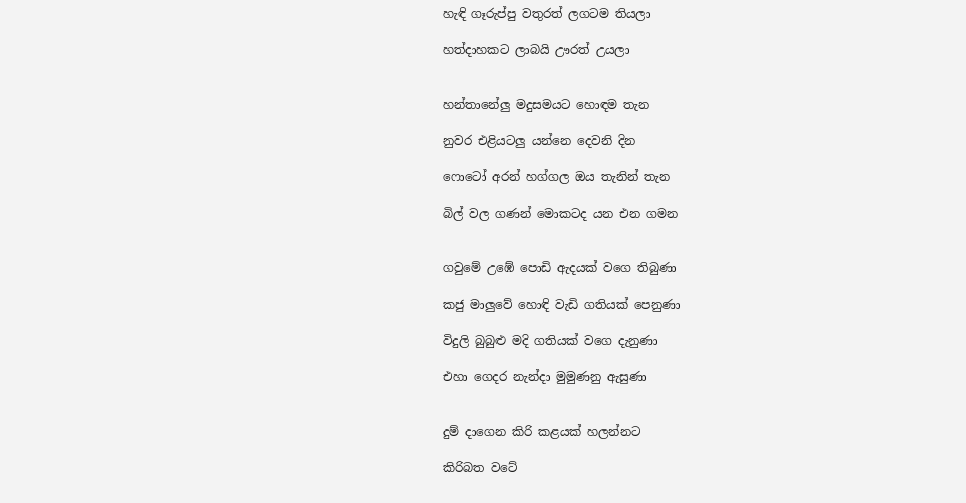හැඳි ගෑරුප්පු වතුරත් ලගටම තියලා

හත්දාහකට ලාබයි ඌරත් උයලා


හන්තානේලු මදුසමයට හොඳම තැන

නුවර එළියටලු යන්නෙ දෙවනි දින

ෆොටෝ අරන් හග්ගල ඔය තැනින් තැන

බිල් වල ගණන් මොකටද යන එන ගමන


ගවුමේ උඹේ පොඩි ඇදයක් වගෙ තිබුණා

කජු මාලුවේ හොඳි වැඩි ගතියක් පෙනුණා

විදුලි බුබුළු මදි ගතියක් වගෙ දැනුණා

එහා ගෙදර නැන්දා මුමුණනු ඇසුණා


දුම් දාගෙන කිරි කළයක් හලන්නට

කිරිබත වටේ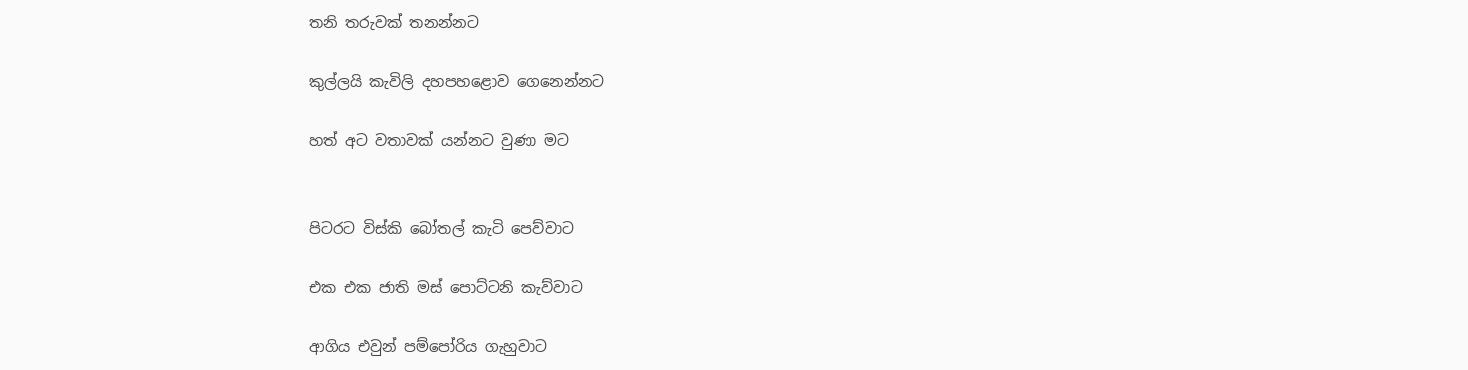තනි තරුවක් තනන්නට

කුල්ලයි කැවිලි දහපහළොව ගෙනෙන්නට

හත් අට වතාවක් යන්නට වුණා මට


පිටරට විස්කි බෝතල් කැටි පෙව්වාට

එක එක ජාති මස් පොට්ටනි කැව්වාට

ආගිය එවුන් පම්පෝරිය ගැහුවාට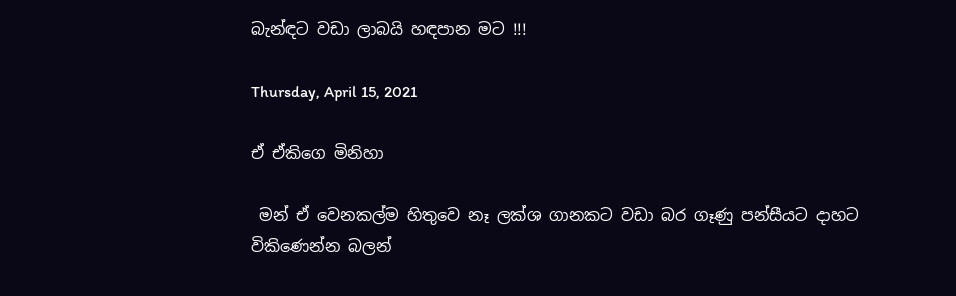බැන්ඳට වඩා ලාබයි හඳපාන මට !!!

Thursday, April 15, 2021

ඒ ඒකිගෙ මිනිහා

 මන් ඒ වෙනකල්ම හිතුවෙ නෑ ලක්ශ ගානකට වඩා බර ගෑණු පන්සීයට දාහට විකිණෙන්න බලන්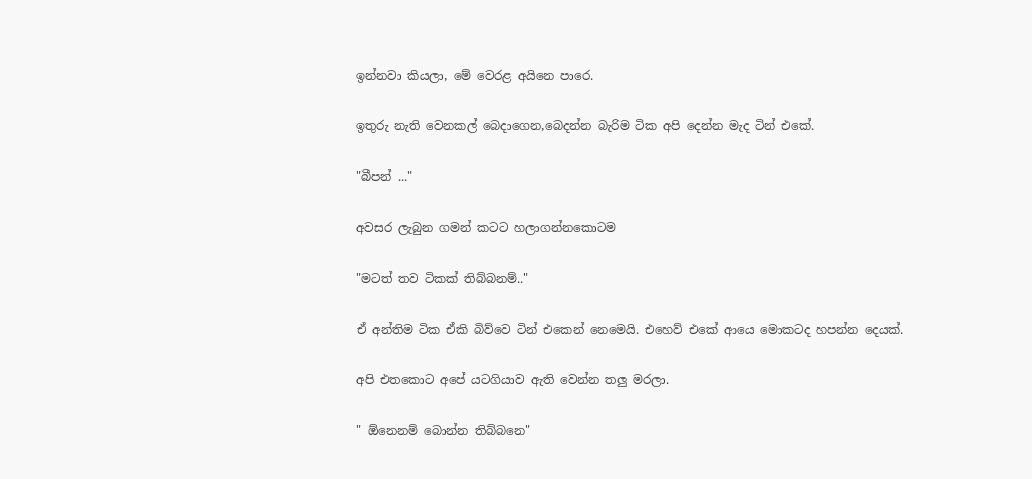ඉන්නවා කියලා, මේ වෙරළ අයිනෙ පාරෙ.

ඉතුරු නැති වෙනකල් බෙදාගෙන,බෙදන්න බැරිම ටික අපි දෙන්න මැද ටින් එකේ.

"බීපන් ..."

අවසර ලැබුන ගමන් කටට හලාගන්නකොටම

"මටත් තව ටිකක් තිබ්බනම්.."

ඒ අන්තිම ටික ඒකි බිව්වෙ ටින් එකෙන් නෙමෙයි. එහෙව් එකේ ආයෙ මොකටද හපන්න දෙයක්.

අපි එතකොට අපේ යටගියාව ඇති වෙන්න තලු මරලා.

" ඕනෙනම් බොන්න තිබ්බනෙ"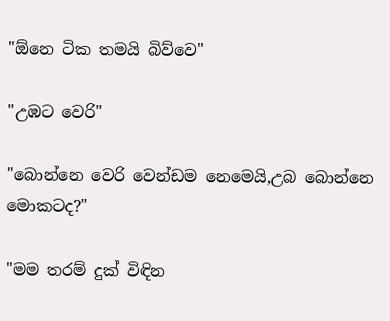"ඕනෙ ටික තමයි බිව්වෙ"

"උඹට වෙරි"

"බොන්නෙ වෙරි වෙන්ඩම නෙමෙයි,උබ බොන්නෙ මොකටද?"

"මම තරම් දුක් විඳින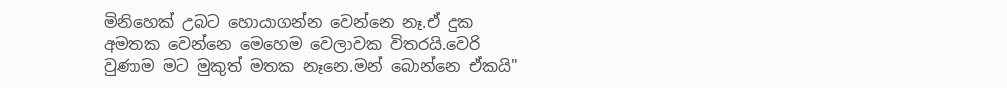මිනිහෙක් උබට හොයාගන්න වෙන්නෙ නෑ.ඒ දුක අමතක වෙන්නෙ මෙහෙම වෙලාවක විතරයි.වෙරි වුණාම මට මුකුත් මතක නෑනෙ.මන් බොන්නෙ ඒකයි"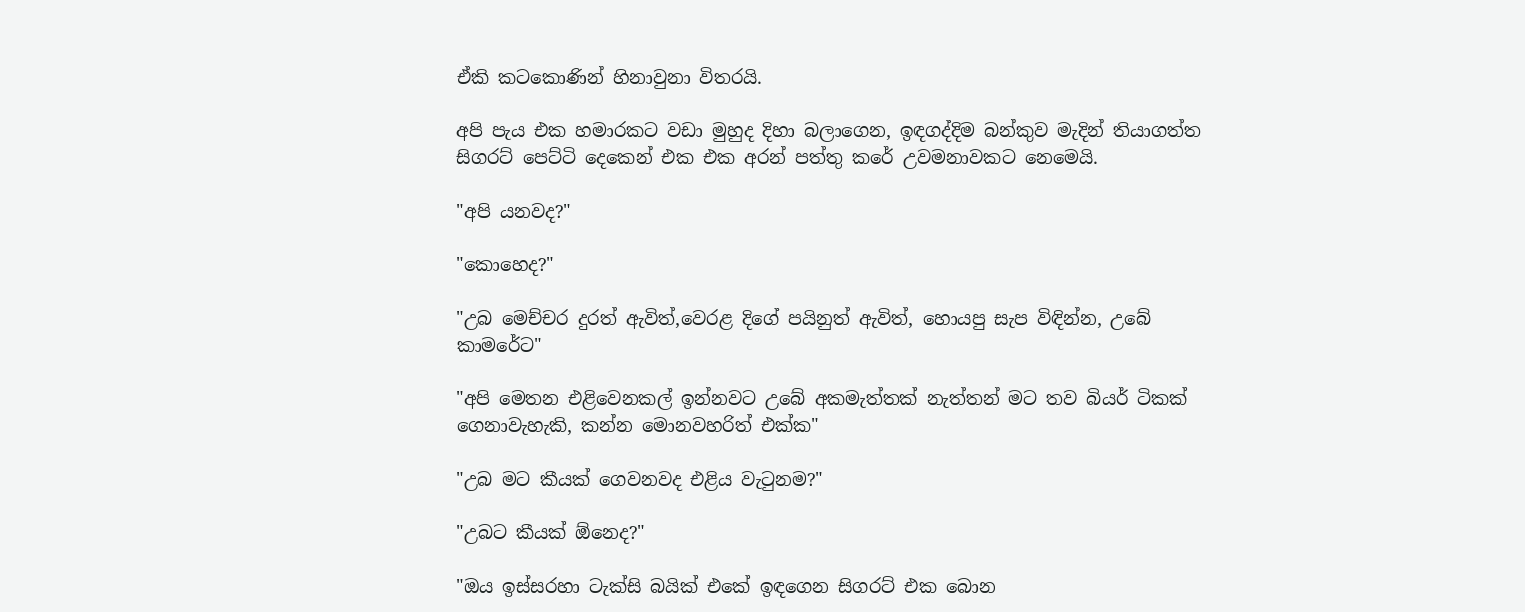ඒකි කටකොණින් හිනාවුනා විතරයි.

අපි පැය එක හමාරකට වඩා මුහුද දිහා බලාගෙන, ඉඳගද්දිම බන්කුව මැදින් තියාගත්ත සිගරට් පෙට්ටි දෙකෙන් එක එක අරන් පත්තු කරේ උවමනාවකට නෙමෙයි.

"අපි යනවද?"

"කොහෙද?"

"උබ මෙච්චර දුරත් ඇවිත්,වෙරළ දිගේ පයිනුත් ඇවිත්, හොයපු සැප විඳින්න, උබේ කාමරේට"

"අපි මෙතන එළිවෙනකල් ඉන්නවට උබේ අකමැත්තක් නැත්තන් මට තව බියර් ටිකක් ගෙනාවැහැකි, කන්න මොනවහරිත් එක්ක"

"උබ මට කීයක් ගෙවනවද එළිය වැටුනම?"

"උබට කීයක් ඕනෙද?"

"ඔය ඉස්සරහා ටැක්සි බයික් එකේ ඉඳගෙන සිගරට් එක බොන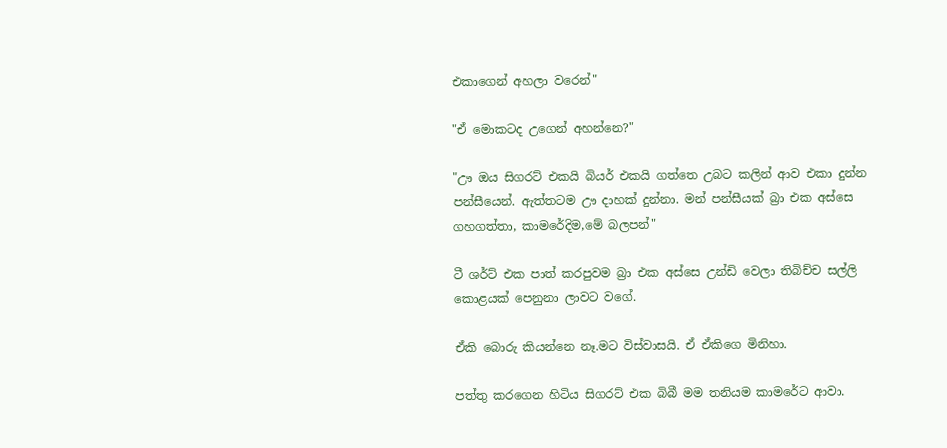එකාගෙන් අහලා වරෙන්"

"ඒ මොකටද උගෙන් අහන්නෙ?"

"ඌ ඔය සිගරට් එකයි බියර් එකයි ගත්තෙ උබට කලින් ආව එකා දුන්න පන්සීයෙන්. ඇත්තටම ඌ දාහක් දුන්නා. මන් පන්සීයක් බ්‍රා එක අස්සෙ ගහගත්තා, කාමරේදිම,මේ බලපන්"

ටී ශර්ට් එක පාත් කරපුවම බ්‍රා එක අස්සෙ උන්ඩි වෙලා තිබිච්ච සල්ලි කොළයක් පෙනුනා ලාවට වගේ.

ඒකි බොරු කියන්නෙ නෑ.මට විස්වාසයි. ඒ ඒකිගෙ මිනිහා.

පත්තු කරගෙන හිටිය සිගරට් එක බිබී මම තනියම කාමරේට ආවා.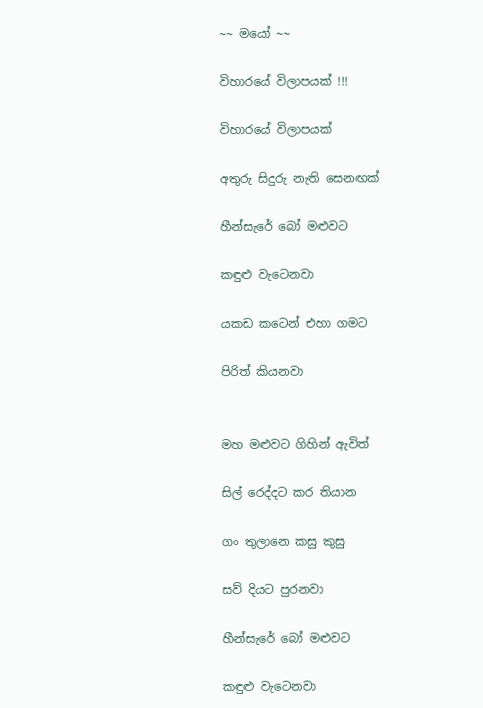~~ මයෝ ~~

විහාරයේ විලාපයක් !!!

විහාරයේ විලාපයක්

අතුරු සිදුරු නැති සෙනඟක්

හීන්සැරේ බෝ මළුවට

කඳුළු වැටෙනවා

යකඩ කටෙන් එහා ගමට

පිරිත් කියනවා


මහ මළුවට ගිහින් ඇවිත්

සිල් රෙද්දට කර තියාන

ගං තුලානෙ කසු කුසු

සව් දියට පුරනවා

හීන්සැරේ බෝ මළුවට

කඳුළු වැටෙනවා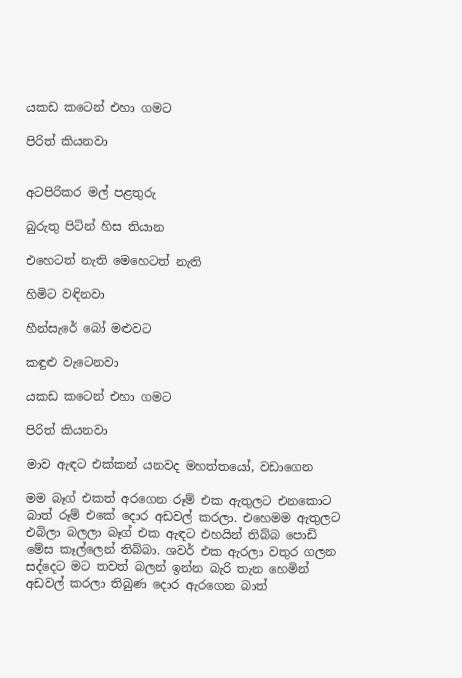යකඩ කටෙන් එහා ගමට

පිරිත් කියනවා


අටපිරිකර මල් පළතුරු

බුරුතු පිටින් හිස තියාන

එහෙටත් නැති මෙහෙටත් නැති

හිමිට වඳිනවා

හීන්සැරේ බෝ මළුවට

කඳුළු වැටෙනවා

යකඩ කටෙන් එහා ගමට

පිරිත් කියනවා

මාව ඇඳට එක්කන් යනවද මහත්තයෝ, වඩාගෙන

මම බෑග් එකත් අරගෙන රූම් එක ඇතුලට එනකොට බාත් රූම් එකේ දොර අඩවල් කරලා. එහෙමම ඇතුලට එබිලා බලලා බෑග් එක ඇඳට එහයින් තිබ්බ පොඩි මේස කෑල්ලෙන් තිබ්බා. ශවර් එක ඇරලා වතුර ගලන සද්දෙට මට තවත් බලන් ඉන්න බැරි තැන හෙමින් අඩවල් කරලා තිබුණ දොර ඇරගෙන බාත්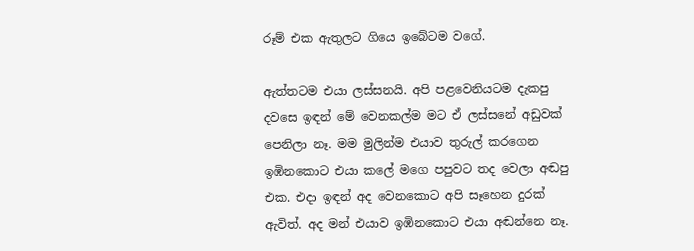රූම් එක ඇතුලට ගියෙ ඉබේටම වගේ.

ඇත්තටම එයා ලස්සනයි. අපි පළවෙනියටම දැකපු දවසෙ ඉඳන් මේ වෙනකල්ම මට ඒ ලස්සනේ අඩුවක් පෙනිලා නෑ. මම මුලින්ම එයාව තුරුල් කරගෙන ඉඹිනකොට එයා කලේ මගෙ පපුවට තද වෙලා අඬපු එක. එදා ඉඳන් අද වෙනකොට අපි සෑහෙන දුරක් ඇවිත්. අද මන් එයාව ඉඹිනකොට එයා අඬන්නෙ නෑ.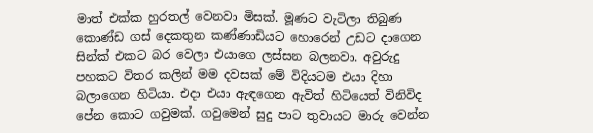මාත් එක්ක හුරතල් වෙනවා මිසක්. මූණට වැටිලා තිබුණ කොණ්ඩ ගස් දෙකතුන කණ්ණාඩියට හොරෙන් උඩට දාගෙන සින්ක් එකට බර වෙලා එයාගෙ ලස්සන බලනවා. අවුරුදු පහකට විතර කලින් මම දවසක් මේ විදියටම එයා දිහා බලාගෙන හිටියා. එදා එයා ඇඳගෙන ඇවිත් හිටියෙත් විනිවිද පේන කොට ගවුමක්. ගවුමෙන් සුදු පාට තුවායට මාරු වෙන්න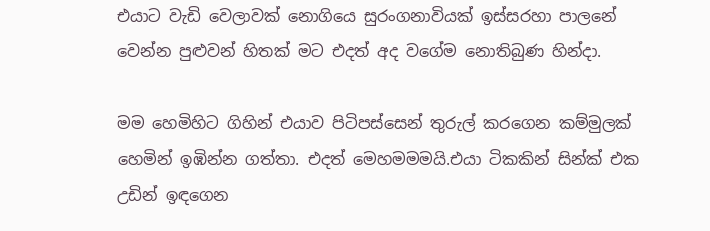එයාට වැඩි වෙලාවක් නොගියෙ සුරංගනාවියක් ඉස්සරහා පාලනේ වෙන්න පුළුවන් හිතක් මට එදත් අද වගේම නොතිබුණ හින්දා.

මම හෙමිහිට ගිහින් එයාව පිටිපස්සෙන් තුරුල් කරගෙන කම්මුලක් හෙමින් ඉඹින්න ගත්තා. එදත් මෙහමමමයි.එයා ටිකකින් සින්ක් එක උඩින් ඉඳගෙන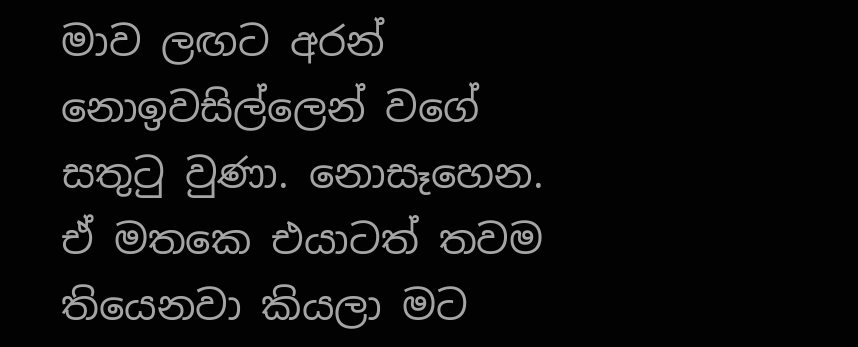මාව ලඟට අරන් නොඉවසිල්ලෙන් වගේ සතුටු වුණා. නොසෑහෙන. ඒ මතකෙ එයාටත් තවම තියෙනවා කියලා මට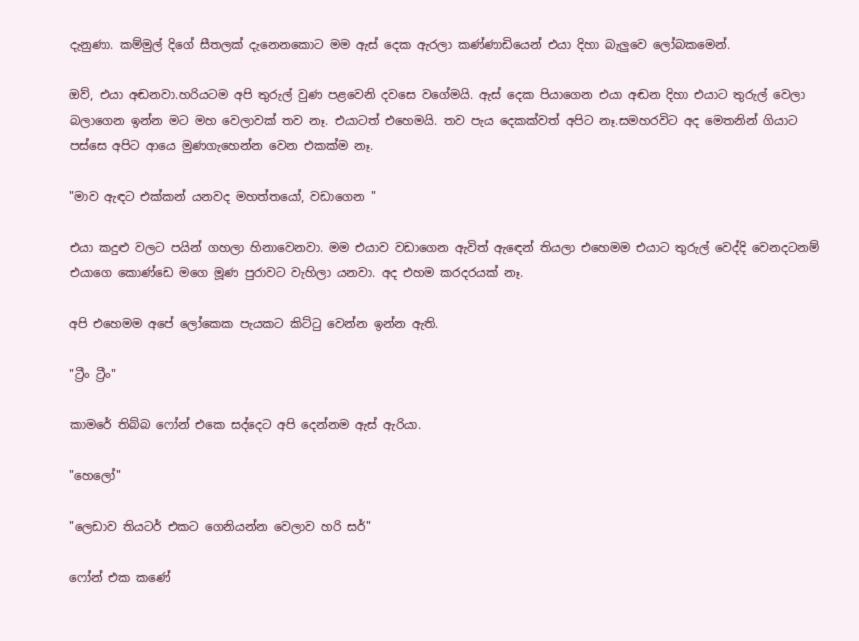දැනුණා. කම්මුල් දිගේ සීතලක් දැනෙනකොට මම ඇස් දෙක ඇරලා කණ්ණාඩියෙන් එයා දිහා බැලුවෙ ලෝබකමෙන්.

ඔව්, එයා අඬනවා.හරියටම අපි තුරුල් වුණ පළවෙනි දවසෙ වගේමයි. ඇස් දෙක පියාගෙන එයා අඬන දිහා එයාට තුරුල් වෙලා බලාගෙන ඉන්න මට මහ වෙලාවක් තව නෑ. එයාටත් එහෙමයි. තව පැය දෙකක්වත් අපිට නෑ.සමහරවිට අද මෙතනින් ගියාට පස්සෙ අපිට ආයෙ මුණගැහෙන්න වෙන එකක්ම නෑ.

"මාව ඇඳට එක්කන් යනවද මහත්තයෝ, වඩාගෙන "

එයා කදුළු වලට පයින් ගහලා හිනාවෙනවා. මම එයාව වඩාගෙන ඇවිත් ඇඳෙන් තියලා එහෙමම එයාට තුරුල් වෙද්දි වෙනදටනම් එයාගෙ කොණ්ඩෙ මගෙ මූණ පුරාවට වැහිලා යනවා. අද එහම කරදරයක් නෑ.

අපි එහෙමම අපේ ලෝකෙක පැයකට කිට්ටු වෙන්න ඉන්න ඇති.

"ට්‍රීං ට්‍රීං"

කාමරේ තිබ්බ ෆෝන් එකෙ සද්දෙට අපි දෙන්නම ඇස් ඇරියා.

"හෙලෝ"

"ලෙඩාව තියටර් එකට ගෙනියන්න වෙලාව හරි සර්"

ෆෝන් එක කණේ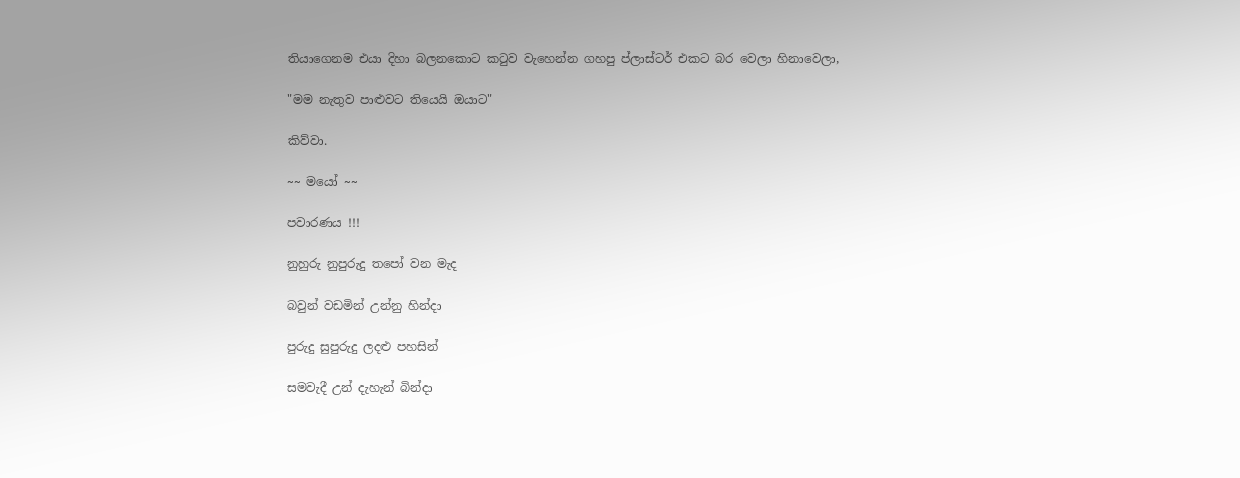තියාගෙනම එයා දිහා බලනකොට කටුව වැහෙන්න ගහපු ප්ලාස්ටර් එකට බර වෙලා හිනාවෙලා,

"මම නැතුව පාළුවට තියෙයි ඔයාට"

කිව්වා.

~~ මයෝ ~~

පවාරණය !!!

නුහුරු නුපුරුදු තපෝ වන මැද

බවුන් වඩමින් උන්නු හින්දා

පුරුදු සුපුරුදු ලදළු පහසින්

සමවැදී උන් දැහැන් බින්දා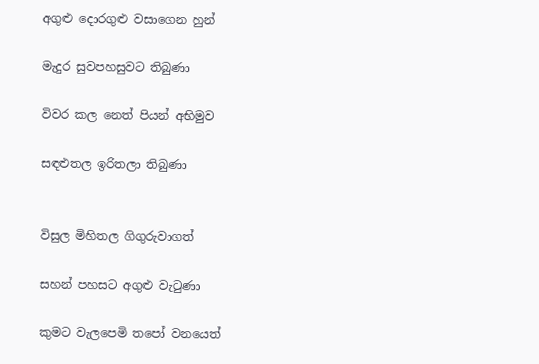අගුළු දොරගුළු වසාගෙන හුන්

මැදුර සුවපහසුවට තිබුණා

විවර කල නෙත් පියන් අභිමුව

සඳළුතල ඉරිතලා තිබුණා


විසුල මිහිතල ගිගුරුවාගත්

සහන් පහසට අගුළු වැටුණා

කුමට වැලපෙමි තපෝ වනයෙත්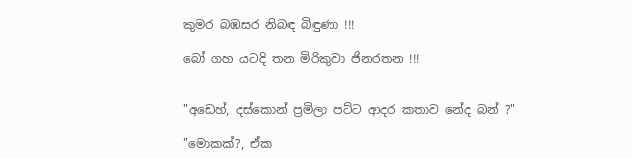කුමර බඹසර නිබඳ බිඳුණා !!!

බෝ ගහ යටදි තන මිරිකුවා ජිනරතන !!!


"අඩෙහ්, දස්කොන් ප්‍රමිලා පට්ට ආදර කතාව නේද බන් ?"

"මොකක්?, ඒක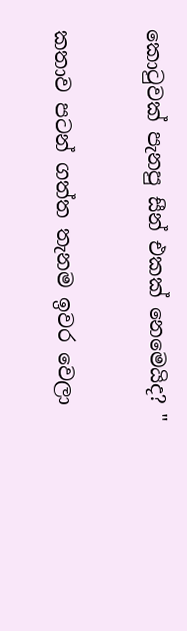කොටුවක් පැනපු සීන් එකක් නෙමෙයිද? "

කතාව පටන් ගත්ත තැනම ඉවර වෙලා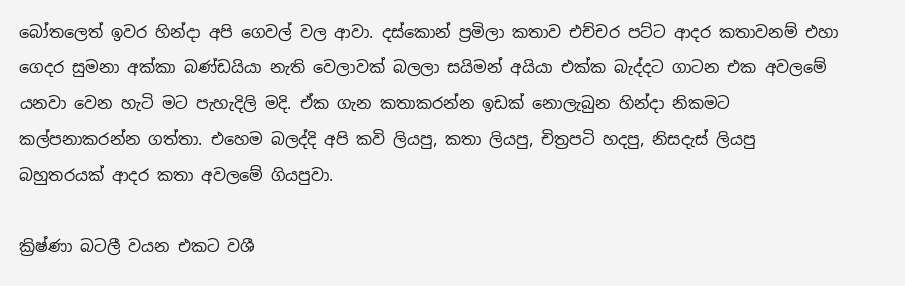බෝතලෙත් ඉවර හින්දා අපි ගෙවල් වල ආවා. දස්කොන් ප්‍රමිලා කතාව එච්චර පට්ට ආදර කතාවනම් එහා ගෙදර සුමනා අක්කා බණ්ඩයියා නැති වෙලාවක් බලලා සයිමන් අයියා එක්ක බැද්දට ගාටන එක අවලමේ යනවා වෙන හැටි මට පැහැදිලි මදි. ඒක ගැන කතාකරන්න ඉඩක් නොලැබුන හින්දා නිකමට කල්පනාකරන්න ගත්තා. එහෙම බලද්දි අපි කවි ලියපු, කතා ලියපු, චිත්‍රපටි හදපු, නිසදැස් ලියපු බහුතරයක් ආදර කතා අවලමේ ගියපුවා.

ක්‍රිෂ්ණා බටලී වයන එකට වශී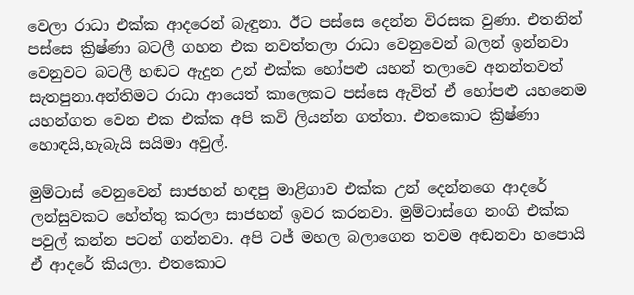වෙලා රාධා එක්ක ආදරෙන් බැඳුනා. ඊට පස්සෙ දෙන්න විරසක වුණා. එතනින් පස්සෙ ක්‍රිෂ්ණා බටලී ගහන එක නවත්තලා රාධා වෙනුවෙන් බලන් ඉන්නවා වෙනුවට බටලී හඬට ඇදුන උන් එක්ක හෝපළු යහන් තලාවෙ අනන්තවත් සැතපුනා.අන්තිමට රාධා ආයෙත් කාලෙකට පස්සෙ ඇවිත් ඒ හෝපළු යහනෙම යහන්ගත වෙන එක එක්ක අපි කවි ලියන්න ගත්තා. එතකොට ක්‍රිෂ්ණා හොඳයි,හැබැයි සයිමා අවුල්.

මුම්ටාස් වෙනුවෙන් සාජහන් හඳපු මාළිගාව එක්ක උන් දෙන්නගෙ ආදරේ ලන්සුවකට හේත්තු කරලා සාජහන් ඉවර කරනවා. මුම්ටාස්ගෙ නංගි එක්ක පවුල් කන්න පටන් ගන්නවා. අපි ටජ් මහල බලාගෙන තවම අඬනවා හපොයි ඒ ආදරේ කියලා. එතකොට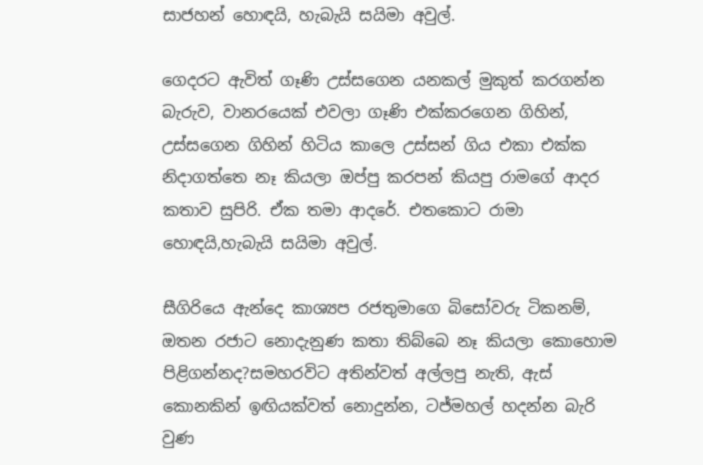සාජහන් හොඳයි, හැබැයි සයිමා අවුල්.

ගෙදරට ඇවිත් ගෑණි උස්සගෙන යනකල් මුකුත් කරගන්න බැරුව, වානරයෙක් එවලා ගෑණි එක්කරගෙන ගිහින්, උස්සගෙන ගිහින් හිටිය කාලෙ උස්සන් ගිය එකා එක්ක නිදාගත්තෙ නෑ කියලා ඔප්පු කරපන් කියපු රාමගේ ආදර කතාව සුපිරි. ඒක තමා ආදරේ. එතකොට රාමා හොඳයි,හැබැයි සයිමා අවුල්.

සීගිරියෙ ඇන්දෙ කාශ්‍යප රජතුමාගෙ බිසෝවරු ටිකනම්, ඔතන රජාට නොදැනුණ කතා තිබ්බෙ නෑ කියලා කොහොම පිළිගන්නද?සමහරවිට අතින්වත් අල්ලපු නැති, ඇස් කොනකින් ඉඟියක්වත් නොදුන්න, ටජ්මහල් හදන්න බැරි වුණ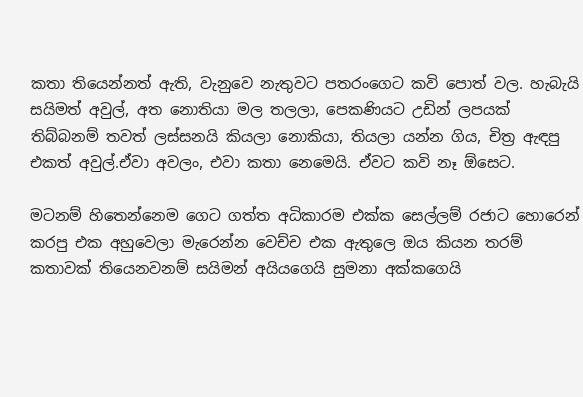කතා තියෙන්නත් ඇති, වැනුවෙ නැතුවට පතරංගෙට කවි පොත් වල. හැබැයි සයිමත් අවුල්, අත නොතියා මල තලලා, පෙකණියට උඩින් ලපයක් තිබ්බනම් තවත් ලස්සනයි කියලා නොකියා, තියලා යන්න ගිය, චිත්‍ර ඇඳපු එකත් අවුල්.ඒවා අවලං, එවා කතා නෙමෙයි. ඒවට කවි නෑ ඕසෙට.

මටනම් හිතෙන්නෙම ගෙට ගත්ත අධිකාරම එක්ක සෙල්ලම් රජාට හොරෙන් කරපු එක අහුවෙලා මැරෙන්න වෙච්ච එක ඇතුලෙ ඔය කියන තරම් කතාවක් තියෙනවනම් සයිමන් අයියගෙයි සුමනා අක්කගෙයි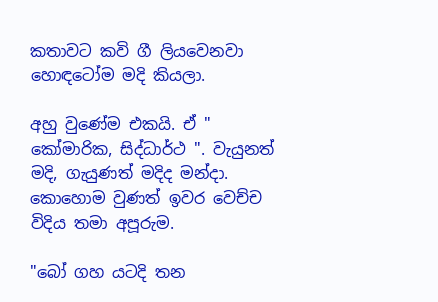කතාවට කවි ගී ලියවෙනවා හොඳටෝම මදි කියලා.

අහු වුණේම එකයි. ඒ " කෝමාරික, සිද්ධාර්ථ ". වැයුනත් මදි, ගැයුණත් මදිද මන්දා. කොහොම වුණත් ඉවර වෙච්ච විදිය තමා අපූරුම.

"බෝ ගහ යටදි තන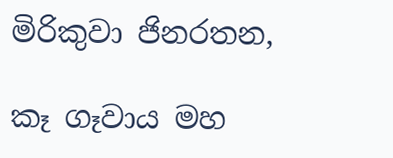මිරිකුවා ජිනරතන,

කෑ ගෑවාය මහ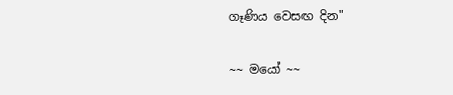ගෑණිය වෙසඟ දින"

~~ මයෝ ~~